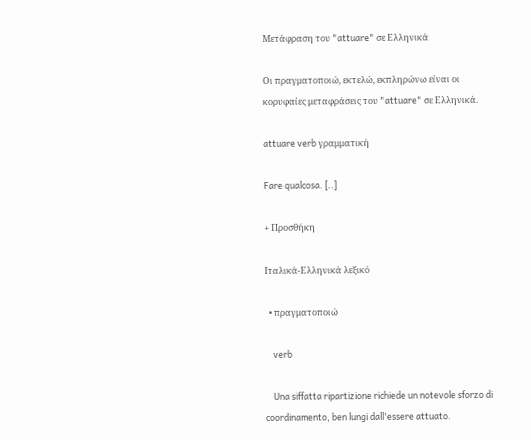Μετάφραση του "attuare" σε Ελληνικά

Οι πραγματοποιώ, εκτελώ, εκπληρώνω είναι οι κορυφαίες μεταφράσεις του "attuare" σε Ελληνικά.

attuare verb γραμματική

Fare qualcosa. [..]

+ Προσθήκη

Ιταλικά-Ελληνικά λεξικό

  • πραγματοποιώ

    verb

    Una siffatta ripartizione richiede un notevole sforzo di coordinamento, ben lungi dall'essere attuato.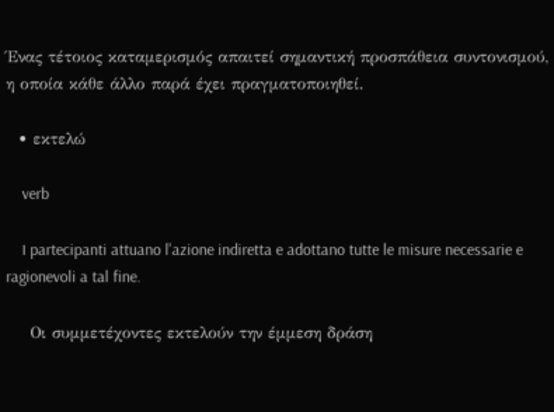Ένας τέτοιος καταμερισμός απαιτεί σημαντική προσπάθεια συντονισμού, η οποία κάθε άλλο παρά έχει πραγματοποιηθεί.

  • εκτελώ

    verb

    I partecipanti attuano l'azione indiretta e adottano tutte le misure necessarie e ragionevoli a tal fine.

    Οι συμμετέχοντες εκτελούν την έμμεση δράση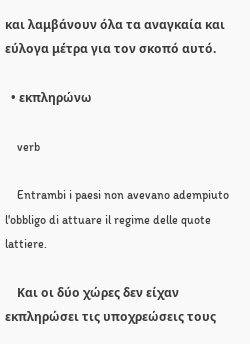και λαμβάνουν όλα τα αναγκαία και εύλογα μέτρα για τον σκοπό αυτό.

  • εκπληρώνω

    verb

    Entrambi i paesi non avevano adempiuto l'obbligo di attuare il regime delle quote lattiere.

    Και οι δύο χώρες δεν είχαν εκπληρώσει τις υποχρεώσεις τους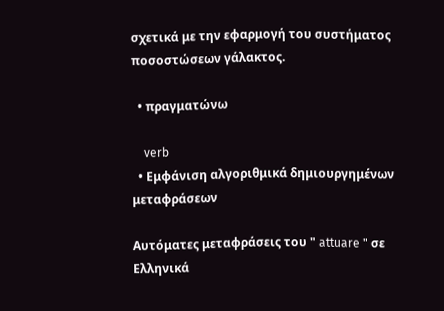σχετικά με την εφαρμογή του συστήματος ποσοστώσεων γάλακτος.

  • πραγματώνω

    verb
  • Εμφάνιση αλγοριθμικά δημιουργημένων μεταφράσεων

Αυτόματες μεταφράσεις του " attuare " σε Ελληνικά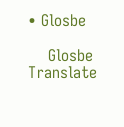• Glosbe

    Glosbe Translate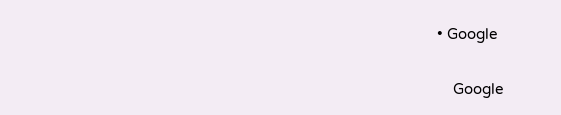• Google

    Google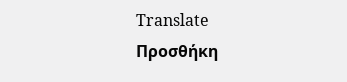Translate
Προσθήκη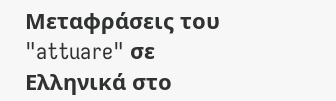Μεταφράσεις του "attuare" σε Ελληνικά στο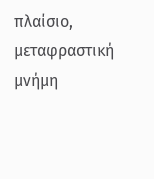πλαίσιο, μεταφραστική μνήμη